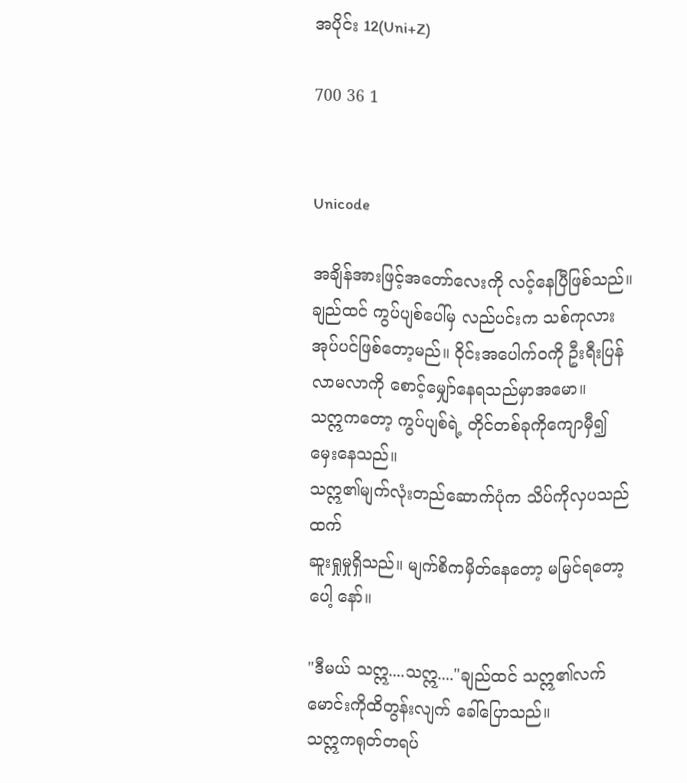အပိုင်း 12(Uni+Z)

700 36 1


Unicode

အချိန်အားဖြင့်အတော်လေးကို လင့်နေပြီဖြစ်သည်။
ချည်ထင် ကွပ်ပျစ်ပေါ်မှ လည်ပင်းက သစ်ကုလားအုပ်ပင်ဖြစ်တော့မည်။ ဝိုင်းအပေါက်ဝကို ဦးရီးပြန်လာမလာကို စောင့်မျှော်နေရသည်မှာအမော။
သဣကတော့ ကွပ်ပျစ်ရဲ့ တိုင်တစ်ခုကိုကျောမှီ၍ မှေးနေသည်။
သဣ၏မျက်လုံးတည်ဆောက်ပုံက သိပ်ကိုလှပသည်ထက်
ဆူးရှုမှုရှိသည်။ မျက်စိကမှိတ်နေတော့ မမြင်ရတော့ပေါ့ နော်။

"ဒီမယ် သဣ....သဣ...."ချည်ထင် သဣ၏လက်မောင်းကိုထိတွန်းလျက် ခေါ်ပြောသည်။
သဣကရုတ်တရပ်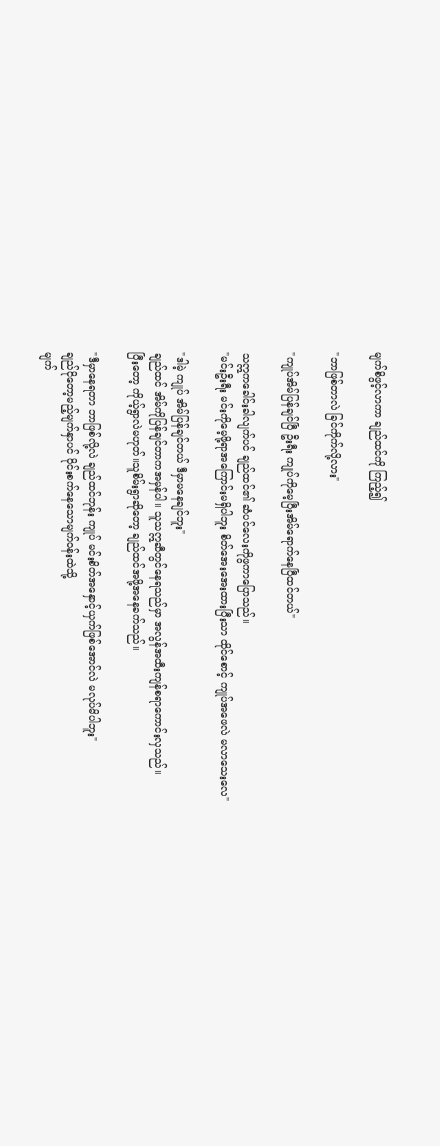မျက်စိဖွင့်လာကာ ချည်ထင်ကို ကြည့်၍

"ဘာဖြစ်တာလဲ ခြင်ကိုက်လို့လား"

"ကျုပ်အိမ်ပြန်ချင်ပြီ ဦးရီး ကျုပ်ကိုမေ့ပြီး‌အိမ်ရောက်နေပြီထင်တယ်"

သဣကခေါင်းခါလျက်ပင် ချည်ထင်၏ ဆံပင်လေးကိုဖွကာပြောသည်။
"မင်းဦးရီး မင်းကိုမေ့ဖို့ရာအကြောင်းမရှိပါဘူး စိတ်အေးအေးထားပြီးသာ ထိုင်စောင့် ကျုပ်အဖေလဲ မလာသေးလေ"

"ဒါမဲ့ ကျုပ် အိမ်ပြန်ချင်တယ် ဒီမှာမနေချင်ဘူး"
ချည်ထင် အိမ်ကိုပြန်ချင်တာကအမှန်ပါ။ သူသဣဆီတွင်နေရသည်မှာ အလွန်အထီးကျန်စရာကောင်းလှသည်။
ပြီးတော့ ကိုယ့်ရွာလဲမဟုတ်။သူစိမ်းရွာဆိုတော့ ချည်ထင်အဖို့အနေခက်သည်။

"ဒီမှာနေရတာ ဘာဖြစ်လို့လဲ ချည်ထင်ဘုန်း ကျုပ် မင်းစိတ်အနှောင့်ယှက်ဖြစ်အောင်လဲ မလုပ်မိပါဘူး"
ချည်ငိုတော့မည့်မျက်နှာပင် ဝိုင်းစက်နေသောမျက်ဝန်းထဲသို့
မျက်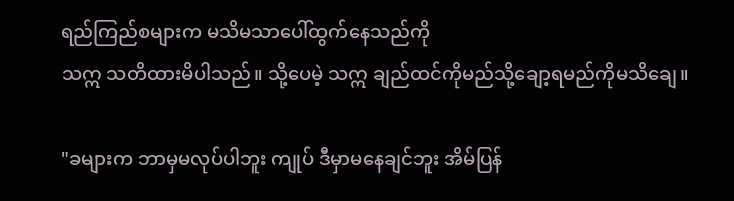ရည်ကြည်စများက မသိမသာပေါ်ထွက်နေသည်ကို
သဣ သတိထားမိပါသည်။ သို့ပေမဲ့ သဣ ချည်ထင်ကိုမည်သို့ချော့ရမည်ကိုမသိချေ။

"ခများက ဘာမှမလုပ်ပါဘူး ကျုပ် ဒီမှာမနေချင်ဘူး အိမ်ပြန်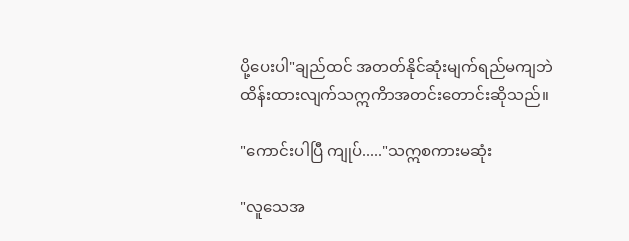ပို့ပေးပါ"ချည်ထင် အတတ်နိုင်ဆုံးမျက်ရည်မကျဘဲ
ထိန်းထားလျက်သဣကိာအတင်းတောင်းဆိုသည်။

"ကောင်းပါပြီ ကျုပ်....."သဣစကားမဆုံး

"လူသေအ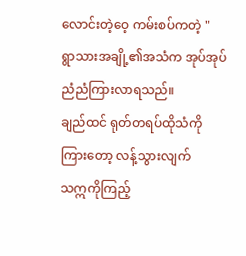လောင်းတဲ့ဝေ့ ကမ်းစပ်ကတဲ့ "
ရွာသားအချို့၏အသံက အုပ်အုပ်ညံညံကြားလာရသည်။
ချည်ထင် ရုတ်တရပ်ထိုသံကိုကြားတော့ လန့်သွားလျက်
သဣကိုကြည့်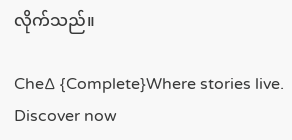လိုက်သည်။

Che∆ {Complete}Where stories live. Discover now